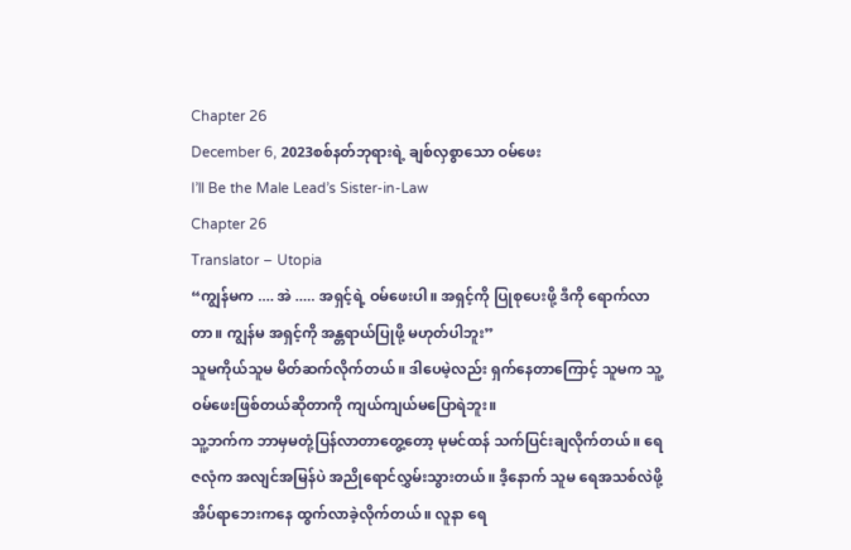Chapter 26
December 6, 2023စစ်နတ်ဘုရားရဲ့ ချစ်လှစွာသော ဝမ်ဖေး
I’ll Be the Male Lead’s Sister-in-Law
Chapter 26
Translator – Utopia
“ကျွန်မက .... အဲ ..... အရှင့်ရဲ့ ဝမ်ဖေးပါ။ အရှင့်ကို ပြုစုပေးဖို့ ဒီကို ရောက်လာတာ။ ကျွန်မ အရှင့်ကို အန္တရာယ်ပြုဖို့ မဟုတ်ပါဘူး”
သူမကိုယ်သူမ မိတ်ဆက်လိုက်တယ်။ ဒါပေမဲ့လည်း ရှက်နေတာကြောင့် သူမက သူ့ဝမ်ဖေးဖြစ်တယ်ဆိုတာကို ကျယ်ကျယ်မပြောရဲဘူး။
သူ့ဘက်က ဘာမှမတုံ့ပြန်လာတာတွေ့တော့ မုမင်ထန် သက်ပြင်းချလိုက်တယ်။ ရေဇလုံက အလျင်အမြန်ပဲ အညိုရောင်လွှမ်းသွားတယ်။ ဒီ့နောက် သူမ ရေအသစ်လဲဖို့ အိပ်ရာဘေးကနေ ထွက်လာခဲ့လိုက်တယ်။ လူနာ ရေ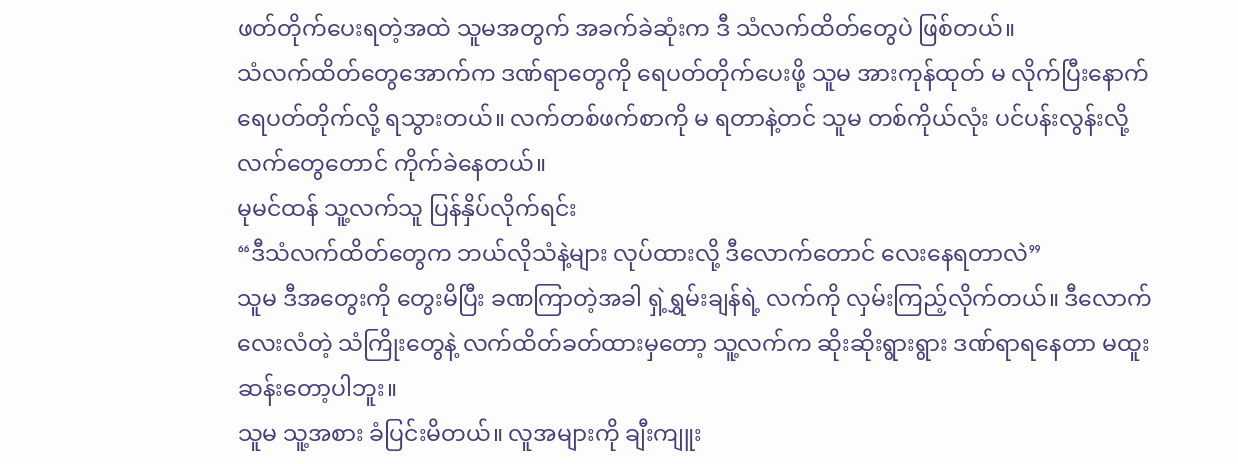ဖတ်တိုက်ပေးရတဲ့အထဲ သူမအတွက် အခက်ခဲဆုံးက ဒီ သံလက်ထိတ်တွေပဲ ဖြစ်တယ်။
သံလက်ထိတ်တွေအောက်က ဒဏ်ရာတွေကို ရေပတ်တိုက်ပေးဖို့ သူမ အားကုန်ထုတ် မ လိုက်ပြီးနောက် ရေပတ်တိုက်လို့ ရသွားတယ်။ လက်တစ်ဖက်စာကို မ ရတာနဲ့တင် သူမ တစ်ကိုယ်လုံး ပင်ပန်းလွန်းလို့ လက်တွေတောင် ကိုက်ခဲနေတယ်။
မုမင်ထန် သူ့လက်သူ ပြန်နှိပ်လိုက်ရင်း
“ဒီသံလက်ထိတ်တွေက ဘယ်လိုသံနဲ့များ လုပ်ထားလို့ ဒီလောက်တောင် လေးနေရတာလဲ”
သူမ ဒီအတွေးကို တွေးမိပြီး ခဏကြာတဲ့အခါ ရှဲ့ရွှမ်းချန်ရဲ့ လက်ကို လှမ်းကြည့်လိုက်တယ်။ ဒီလောက် လေးလံတဲ့ သံကြိုးတွေနဲ့ လက်ထိတ်ခတ်ထားမှတော့ သူ့လက်က ဆိုးဆိုးရွားရွား ဒဏ်ရာရနေတာ မထူးဆန်းတော့ပါဘူး။
သူမ သူ့အစား ခံပြင်းမိတယ်။ လူအများကို ချီးကျူး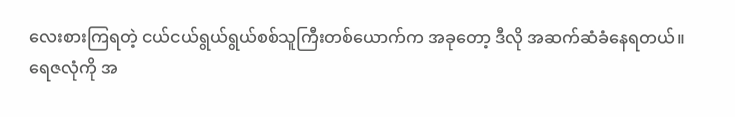လေးစားကြရတဲ့ ငယ်ငယ်ရွယ်ရွယ်စစ်သူကြီးတစ်ယောက်က အခုတော့ ဒီလို အဆက်ဆံခံနေရတယ်။
ရေဇလုံကို အ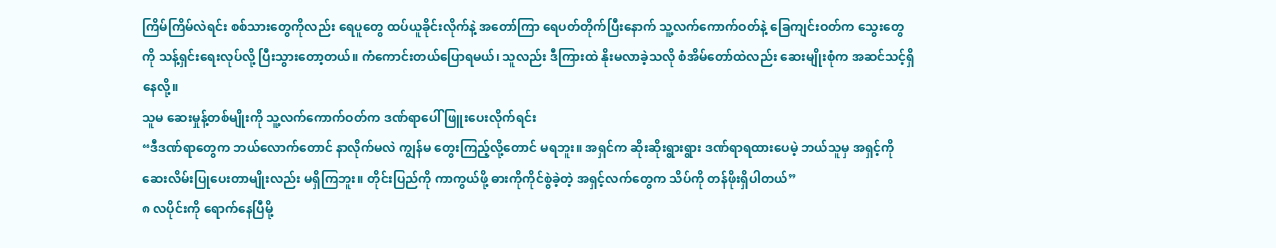ကြိမ်ကြိမ်လဲရင်း စစ်သားတွေကိုလည်း ရေပူတွေ ထပ်ယူခိုင်းလိုက်နဲ့ အတော်ကြာ ရေပတ်တိုက်ပြီးနောက် သူ့လက်ကောက်ဝတ်နဲ့ ခြေကျင်းဝတ်က သွေးတွေကို သန့်ရှင်းရေးလုပ်လို့ ပြီးသွားတော့တယ်။ ကံကောင်းတယ်ပြောရမယ်၊ သူလည်း ဒီကြားထဲ နိုးမလာခဲ့သလို စံအိမ်တော်ထဲလည်း ဆေးမျိုးစုံက အဆင်သင့်ရှိနေလို့။
သူမ ဆေးမှုန့်တစ်မျိုးကို သူ့လက်ကောက်ဝတ်က ဒဏ်ရာပေါ် ဖြူးပေးလိုက်ရင်း
“ဒီဒဏ်ရာတွေက ဘယ်လောက်တောင် နာလိုက်မလဲ ကျွန်မ တွေးကြည့်လို့တောင် မရဘူး။ အရှင်က ဆိုးဆိုးရွားရွား ဒဏ်ရာရထားပေမဲ့ ဘယ်သူမှ အရှင့်ကို ဆေးလိမ်းပြုပေးတာမျိုးလည်း မရှိကြဘူး။ တိုင်းပြည်ကို ကာကွယ်ဖို့ ဓားကိုကိုင်စွဲခဲ့တဲ့ အရှင့်လက်တွေက သိပ်ကို တန်ဖိုးရှိပါတယ်”
၈ လပိုင်းကို ရောက်နေပြီမို့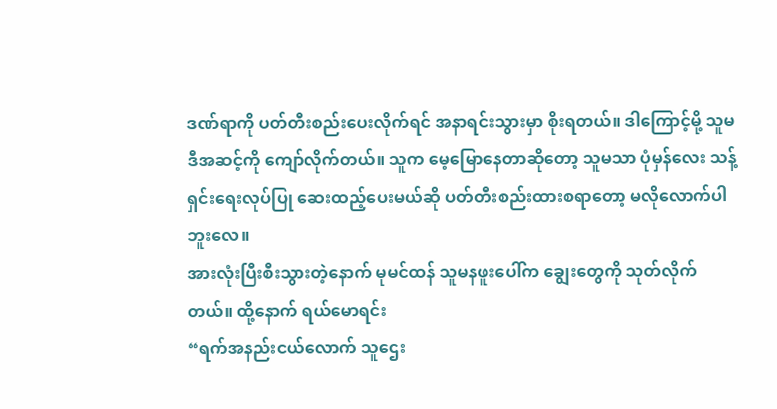ဒဏ်ရာကို ပတ်တီးစည်းပေးလိုက်ရင် အနာရင်းသွားမှာ စိုးရတယ်။ ဒါကြောင့်မို့ သူမ ဒီအဆင့်ကို ကျော်လိုက်တယ်။ သူက မေ့မြောနေတာဆိုတော့ သူမသာ ပုံမှန်လေး သန့်ရှင်းရေးလုပ်ပြု ဆေးထည့်ပေးမယ်ဆို ပတ်တီးစည်းထားစရာတော့ မလိုလောက်ပါဘူးလေ။
အားလုံးပြီးစီးသွားတဲ့နောက် မုမင်ထန် သူမနဖူးပေါ်က ချွေးတွေကို သုတ်လိုက်တယ်။ ထို့နောက် ရယ်မောရင်း
“ရက်အနည်းငယ်လောက် သူဌေး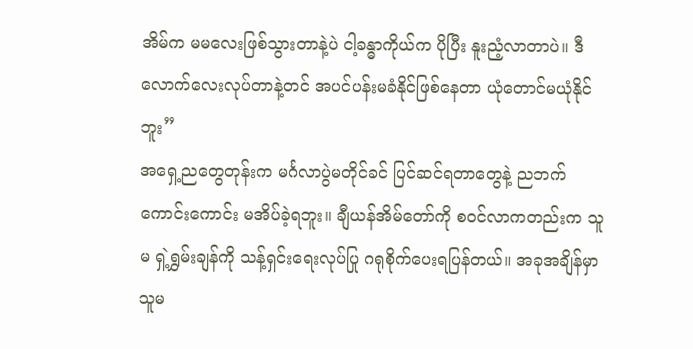အိမ်က မမလေးဖြစ်သွားတာနဲ့ပဲ ငါ့ခန္ဓာကိုယ်က ပိုပြီး နူးညံ့လာတာပဲ။ ဒီလောက်လေးလုပ်တာနဲ့တင် အပင်ပန်းမခံနိုင်ဖြစ်နေတာ ယုံတောင်မယုံနိုင်ဘူး”
အရှေ့ညတွေတုန်းက မင်္ဂလာပွဲမတိုင်ခင် ပြင်ဆင်ရတာတွေနဲ့ ညဘက်ကောင်းကောင်း မအိပ်ခဲ့ရဘူး။ ချီယန်အိမ်တော်ကို စဝင်လာကတည်းက သူမ ရှဲ့ရွှမ်းချန်ကို သန့်ရှင်းရေးလုပ်ပြု ဂရုစိုက်ပေးရပြန်တယ်။ အခုအချိန်မှာ သူမ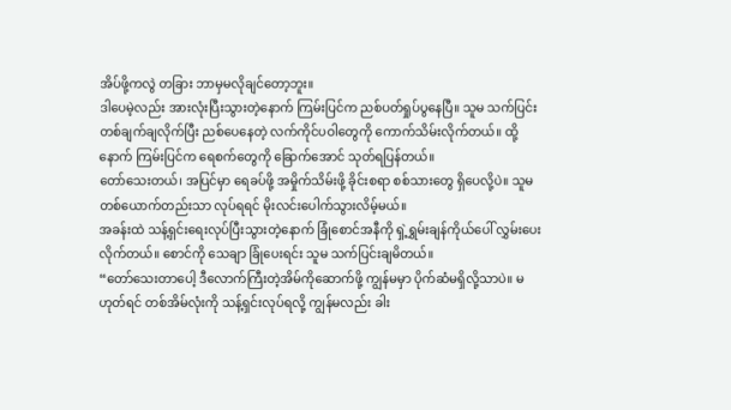အိပ်ဖို့ကလွဲ တခြား ဘာမှမလိုချင်တော့ဘူး။
ဒါပေမဲ့လည်း အားလုံးပြီးသွားတဲ့နောက် ကြမ်းပြင်က ညစ်ပတ်ရှုပ်ပွနေပြီ။ သူမ သက်ပြင်းတစ်ချက်ချလိုက်ပြီး ညစ်ပေနေတဲ့ လက်ကိုင်ပဝါတွေကို ကောက်သိမ်းလိုက်တယ်။ ထို့နောက် ကြမ်းပြင်က ရေစက်တွေကို ခြောက်အောင် သုတ်ရပြန်တယ်။
တော်သေးတယ်၊ အပြင်မှာ ရေခပ်ဖို့ အမှိုက်သိမ်းဖို့ ခိုင်းစရာ စစ်သားတွေ ရှိပေလို့ပဲ။ သူမတစ်ယောက်တည်းသာ လုပ်ရရင် မိုးလင်းပေါက်သွားလိမ့်မယ်။
အခန်းထဲ သန့်ရှင်းရေးလုပ်ပြီးသွားတဲ့နောက် ခြုံစောင်အနီကို ရှဲ့ရွှမ်းချန်ကိုယ်ပေါ် လွှမ်းပေးလိုက်တယ်။ စောင်ကို သေချာ ခြုံပေးရင်း သူမ သက်ပြင်းချမိတယ်။
“တော်သေးတာပေါ့ ဒီလောက်ကြီးတဲ့အိမ်ကိုဆောက်ဖို့ ကျွန်မမှာ ပိုက်ဆံမရှိလို့သာပဲ။ မဟုတ်ရင် တစ်အိမ်လုံးကို သန့်ရှင်းလုပ်ရလို့ ကျွန်မလည်း ခါး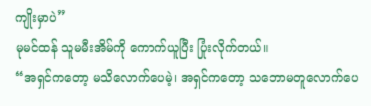ကျိုးမှာပဲ”
မုမင်ထန် သူမမီးအိမ်ကို ကောက်ယူပြီး ပြုံးလိုက်တယ်။
“အရှင်ကတော့ မသိလောက်ပေမဲ့၊ အရှင်ကတော့ သဘောမတူလောက်ပေ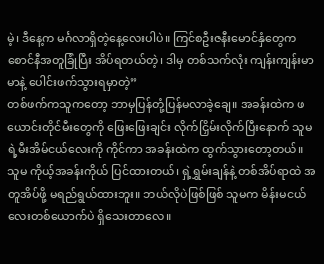မဲ့၊ ဒီနေ့က မင်္ဂလာရှိတဲ့နေ့လေးပါပဲ။ ကြင်စဦးဇနီးမောင်နှံတွေက စောင်နီအတူခြုံပြီး အိပ်ရတယ်တဲ့၊ ဒါမှ တစ်သက်လုံး ကျန်းကျန်းမာမာနဲ့ ပေါင်းဖက်သွားရမှာတဲ့”
တစ်ဖက်ကသူကတော့ ဘာမှပြန်တုံ့ပြန်မလာခဲ့ချေ။ အခန်းထဲက ဖယောင်းတိုင်မီးတွေကို ဖြေးဖြေးချင်း လိုက်ငြှိမ်းလိုက်ပြီးနောက် သူမရဲ့မီးအိမ်ငယ်လေးကို ကိုင်ကာ အခန်းထဲက ထွက်သွားတော့တယ်။
သူမ ကိုယ့်အခန်းကိုယ် ပြင်ထားတယ်၊ ရှဲ့ရွှမ်းချန်နဲ့ တစ်အိပ်ရာထဲ အတူအိပ်ဖို့ မရည်ရွယ်ထားဘူး။ ဘယ်လိုပဲဖြစ်ဖြစ် သူမက မိန်းမငယ်လေးတစ်ယောက်ပဲ ရှိသေးတာလေ။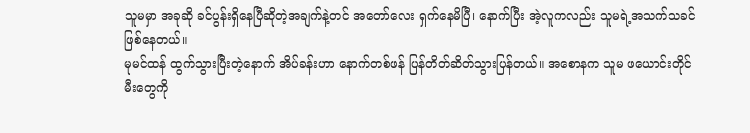သူမမှာ အခုဆို ခင်ပွန်းရှိနေပြီဆိုတဲ့အချက်နဲ့တင် အတော်လေး ရှက်နေမိပြီ၊ နောက်ပြီး အဲ့လူကလည်း သူမရဲ့အသက်သခင်ဖြစ်နေတယ်။
မုမင်ထန် ထွက်သွားပြီးတဲ့နောက် အိပ်ခန်းဟာ နောက်တစ်ဖန် ပြန်တိတ်ဆိတ်သွားပြန်တယ်။ အစောနက သူမ ဖယောင်းတိုင်မီးတွေကို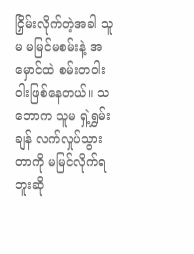ငြှိမ်းလိုက်တဲ့အခါ သူမ မမြင်မစမ်းနဲ့ အမှောင်ထဲ စမ်းတဝါးဝါးဖြစ်နေတယ်။ သဘောက သူမ ရှဲ့ရွှမ်းချန် လက်လှုပ်သွားတာကို မမြင်လိုက်ရဘူးဆို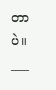တာပဲ။
___